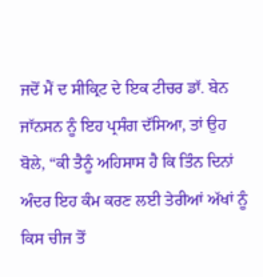ਜਦੋਂ ਮੈਂ ਦ ਸੀਕ੍ਰਿਟ ਦੇ ਇਕ ਟੀਚਰ ਡਾੱ. ਬੇਨ ਜਾੱਨਸਨ ਨੂੰ ਇਹ ਪ੍ਰਸੰਗ ਦੱਸਿਆ, ਤਾਂ ਉਹ ਬੋਲੇ, “ਕੀ ਤੈਨੂੰ ਅਹਿਸਾਸ ਹੈ ਕਿ ਤਿੰਨ ਦਿਨਾਂ ਅੰਦਰ ਇਹ ਕੰਮ ਕਰਣ ਲਈ ਤੇਰੀਆਂ ਅੱਖਾਂ ਨੂੰ ਕਿਸ ਚੀਜ ਤੋਂ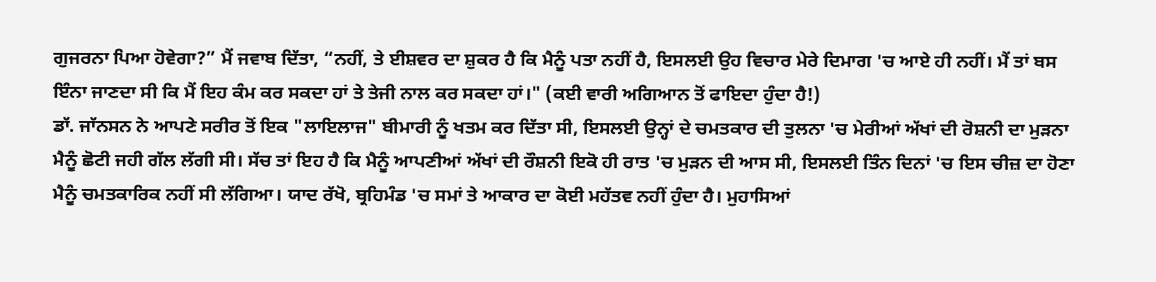ਗੁਜਰਨਾ ਪਿਆ ਹੋਵੇਗਾ?” ਮੈਂ ਜਵਾਬ ਦਿੱਤਾ, “ਨਹੀਂ, ਤੇ ਈਸ਼ਵਰ ਦਾ ਸ਼ੁਕਰ ਹੈ ਕਿ ਮੈਨੂੰ ਪਤਾ ਨਹੀਂ ਹੈ, ਇਸਲਈ ਉਹ ਵਿਚਾਰ ਮੇਰੇ ਦਿਮਾਗ 'ਚ ਆਏ ਹੀ ਨਹੀਂ। ਮੈਂ ਤਾਂ ਬਸ ਇੰਨਾ ਜਾਣਦਾ ਸੀ ਕਿ ਮੈਂ ਇਹ ਕੰਮ ਕਰ ਸਕਦਾ ਹਾਂ ਤੇ ਤੇਜੀ ਨਾਲ ਕਰ ਸਕਦਾ ਹਾਂ।" (ਕਈ ਵਾਰੀ ਅਗਿਆਨ ਤੋਂ ਫਾਇਦਾ ਹੁੰਦਾ ਹੈ!)
ਡਾੱ. ਜਾੱਨਸਨ ਨੇ ਆਪਣੇ ਸਰੀਰ ਤੋਂ ਇਕ "ਲਾਇਲਾਜ" ਬੀਮਾਰੀ ਨੂੰ ਖਤਮ ਕਰ ਦਿੱਤਾ ਸੀ, ਇਸਲਈ ਉਨ੍ਹਾਂ ਦੇ ਚਮਤਕਾਰ ਦੀ ਤੁਲਨਾ 'ਚ ਮੇਰੀਆਂ ਅੱਖਾਂ ਦੀ ਰੋਸ਼ਨੀ ਦਾ ਮੁੜਨਾ ਮੈਨੂੰ ਛੋਟੀ ਜਹੀ ਗੱਲ ਲੱਗੀ ਸੀ। ਸੱਚ ਤਾਂ ਇਹ ਹੈ ਕਿ ਮੈਨੂੰ ਆਪਣੀਆਂ ਅੱਖਾਂ ਦੀ ਰੌਸ਼ਨੀ ਇਕੋ ਹੀ ਰਾਤ 'ਚ ਮੁੜਨ ਦੀ ਆਸ ਸੀ, ਇਸਲਈ ਤਿੰਨ ਦਿਨਾਂ 'ਚ ਇਸ ਚੀਜ਼ ਦਾ ਹੋਣਾ ਮੈਨੂੰ ਚਮਤਕਾਰਿਕ ਨਹੀਂ ਸੀ ਲੱਗਿਆ। ਯਾਦ ਰੱਖੋ, ਬ੍ਰਹਿਮੰਡ 'ਚ ਸਮਾਂ ਤੇ ਆਕਾਰ ਦਾ ਕੋਈ ਮਹੱਤਵ ਨਹੀਂ ਹੁੰਦਾ ਹੈ। ਮੁਹਾਸਿਆਂ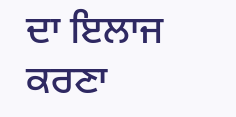ਦਾ ਇਲਾਜ ਕਰਣਾ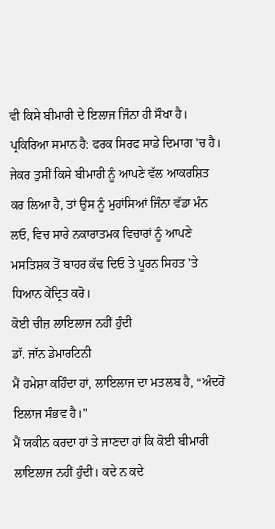ਵੀ ਕਿਸੇ ਬੀਮਾਰੀ ਦੇ ਇਲਾਜ ਜਿੰਨਾ ਹੀ ਸੌਖਾ ਹੈ। ਪ੍ਰਕਿਰਿਆ ਸਮਾਨ ਹੈ: ਫਰਕ ਸਿਰਫ ਸਾਡੇ ਦਿਮਾਗ 'ਚ ਹੈ। ਜੇਕਰ ਤੁਸੀਂ ਕਿਸੇ ਬੀਮਾਰੀ ਨੂੰ ਆਪਣੇ ਵੱਲ ਆਕਰਸ਼ਿਤ ਕਰ ਲਿਆ ਹੈ, ਤਾਂ ਉਸ ਨੂੰ ਮੁਹਾਂਸਿਆਂ ਜਿੰਨਾ ਵੱਡਾ ਮੰਨ ਲਓ, ਵਿਚ ਸਾਰੇ ਨਕਾਰਾਤਮਕ ਵਿਚਾਰਾਂ ਨੂੰ ਆਪਣੇ ਮਸਤਿਸ਼ਕ ਤੋਂ ਬਾਹਰ ਕੱਢ ਦਿਓ ਤੇ ਪੂਰਨ ਸਿਹਤ 'ਤੇ ਧਿਆਨ ਕੇਂਦ੍ਰਿਤ ਕਰੋ।
ਕੋਈ ਚੀਜ਼ ਲਾਇਲਾਜ ਨਹੀਂ ਹੁੰਦੀ
ਡਾੱ. ਜਾੱਨ ਡੇਮਾਰਟਿਨੀ
ਮੈਂ ਹਮੇਸ਼ਾ ਕਹਿੰਦਾ ਹਾਂ, ਲਾਇਲਾਜ ਦਾ ਮਤਲਬ ਹੈ, “ਅੰਦਰੋਂ ਇਲਾਜ ਸੰਭਵ ਹੈ।"
ਮੈਂ ਯਕੀਨ ਕਰਦਾ ਹਾਂ ਤੇ ਜਾਣਦਾ ਹਾਂ ਕਿ ਕੋਈ ਬੀਮਾਰੀ ਲਾਇਲਾਜ ਨਹੀਂ ਹੁੰਦੀ। ਕਦੇ ਨ ਕਦੇ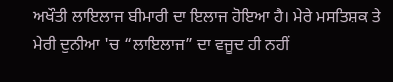ਅਖੌਤੀ ਲਾਇਲਾਜ ਬੀਮਾਰੀ ਦਾ ਇਲਾਜ ਹੋਇਆ ਹੈ। ਮੇਰੇ ਮਸਤਿਸ਼ਕ ਤੇ ਮੇਰੀ ਦੁਨੀਆ 'ਚ “ਲਾਇਲਾਜ” ਦਾ ਵਜੂਦ ਹੀ ਨਹੀਂ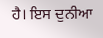ਹੈ। ਇਸ ਦੁਨੀਆ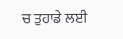ਚ ਤੁਹਾਡੇ ਲਈ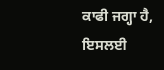ਕਾਫੀ ਜਗ੍ਹਾ ਹੈ, ਇਸਲਈ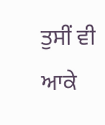ਤੁਸੀਂ ਵੀ ਆਕੇ